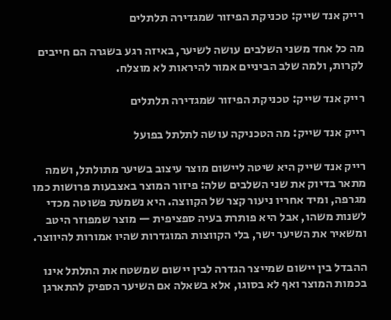רייק אנד שייק: טכניקת הפיזור שמגדירה תלתלים

מה כל אחד משני השלבים עושה לשיער, באיזה רגע בשגרה הם חייבים לקרות, ולמה שלב הביניים אמור להיראות לא מוצלח.

רייק אנד שייק: טכניקת הפיזור שמגדירה תלתלים

רייק אנד שייק: מה הטכניקה עושה לתלתל בפועל

רייק אנד שייק היא שיטה ליישום מוצר עיצוב בשיער מתולתל, ושמה מתאר בדיוק את שני השלבים שלה: פיזור המוצר באצבעות פרושות כמו מגרפה, ומיד אחריו ניעור קצר של הקווצה. היא נשמעת פשוטה מכדי לשנות משהו, אבל היא פותרת בעיה ספציפית — מוצר שמפוזר היטב ומשאיר את השיער ישר, בלי הקווצות המוגדרות שהיו אמורות להיווצר.

ההבדל בין יישום שמייצר הגדרה לבין יישום שמשטח את התלתל אינו בכמות המוצר ואף לא בסוגו, אלא בשאלה אם השיער הספיק להתארגן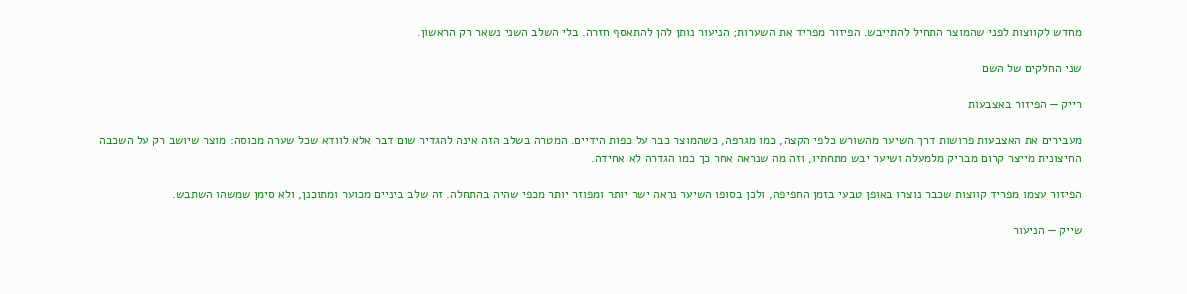מחדש לקווצות לפני שהמוצר התחיל להתייבש. הפיזור מפריד את השערות; הניעור נותן להן להתאסף חזרה. בלי השלב השני נשאר רק הראשון.

שני החלקים של השם

רייק — הפיזור באצבעות

מעבירים את האצבעות פרושות דרך השיער מהשורש כלפי הקצה, כמו מגרפה, כשהמוצר כבר על כפות הידיים. המטרה בשלב הזה אינה להגדיר שום דבר אלא לוודא שכל שערה מכוסה: מוצר שיושב רק על השכבה החיצונית מייצר קרום מבריק מלמעלה ושיער יבש מתחתיו, וזה מה שנראה אחר כך כמו הגדרה לא אחידה.

הפיזור עצמו מפריד קווצות שכבר נוצרו באופן טבעי בזמן החפיפה, ולכן בסופו השיער נראה ישר יותר ומפוזר יותר מכפי שהיה בהתחלה. זה שלב ביניים מכוער ומתוכנן, ולא סימן שמשהו השתבש.

שייק — הניעור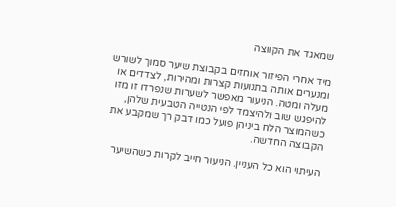שמאגד את הקווצה

מיד אחרי הפיזור אוחזים בקבוצת שיער סמוך לשורש ומנערים אותה בתנועות קצרות ומהירות, לצדדים או מעלה ומטה. הניעור מאפשר לשערות שנפרדו זו מזו להיפגש שוב ולהיצמד לפי הנטייה הטבעית שלהן, כשהמוצר הלח ביניהן פועל כמו דבק רך שמקבע את הקבוצה החדשה.

העיתוי הוא כל העניין. הניעור חייב לקרות כשהשיער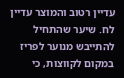עדיין רטוב והמוצר עדיין לח. שיער שהתחיל להתייבש מנוער לפריז במקום לקווצות, כי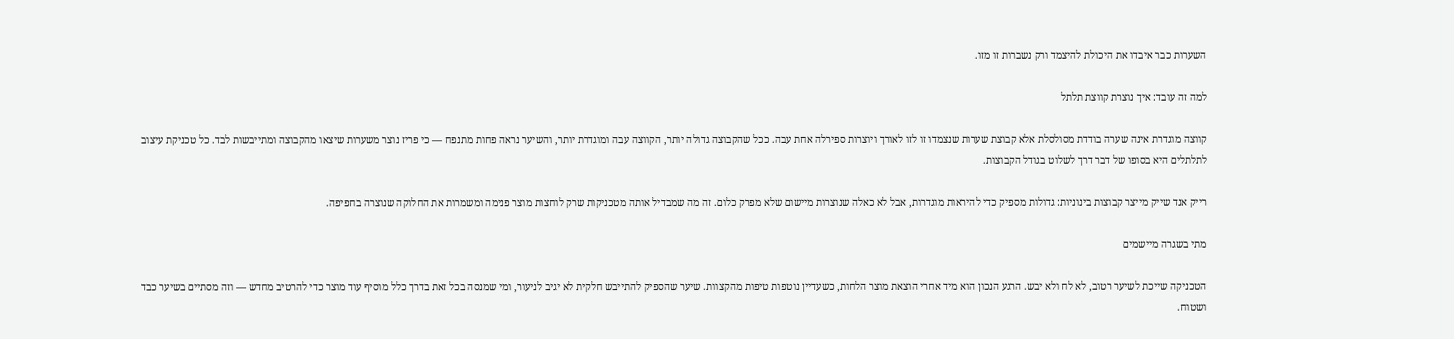השערות כבר איבדו את היכולת להיצמד ורק נשברות זו מזו.

למה זה עובד: איך נוצרת קווצת תלתל

קווצה מוגדרת אינה שערה בודדת מסולסלת אלא קבוצת שערות שנצמדו זו לזו לאורך ויוצרות ספירלה אחת עבה. ככל שהקבוצה גדולה יותר, הקווצה עבה ומוגדרת יותר, והשיער נראה פחות מתנפח — כי פריז נוצר משערות שיצאו מהקבוצה ומתייבשות לבד. כל טכניקת עיצוב לתלתלים היא בסופו של דבר דרך לשלוט בגודל הקבוצות.

רייק אנד שייק מייצר קבוצות בינוניות: גדולות מספיק כדי להיראות מוגדרות, אבל לא כאלה שנוצרות מיישום שלא מפרק כלום. זה מה שמבדיל אותה מטכניקות שרק לוחצות מוצר פנימה ומשמרות את החלוקה שנוצרה בחפיפה.

מתי בשגרה מיישמים

הטכניקה שייכת לשיער רטוב, לא לח ולא יבש. הרגע הנכון הוא מיד אחרי הוצאת מוצר הלחות, כשעדיין נוטפות טיפות מהקצוות. שיער שהספיק להתייבש חלקית לא יגיב לניעור, ומי שמנסה בכל זאת בדרך כלל מוסיף עוד מוצר כדי להרטיב מחדש — וזה מסתיים בשיער כבד ושטוח.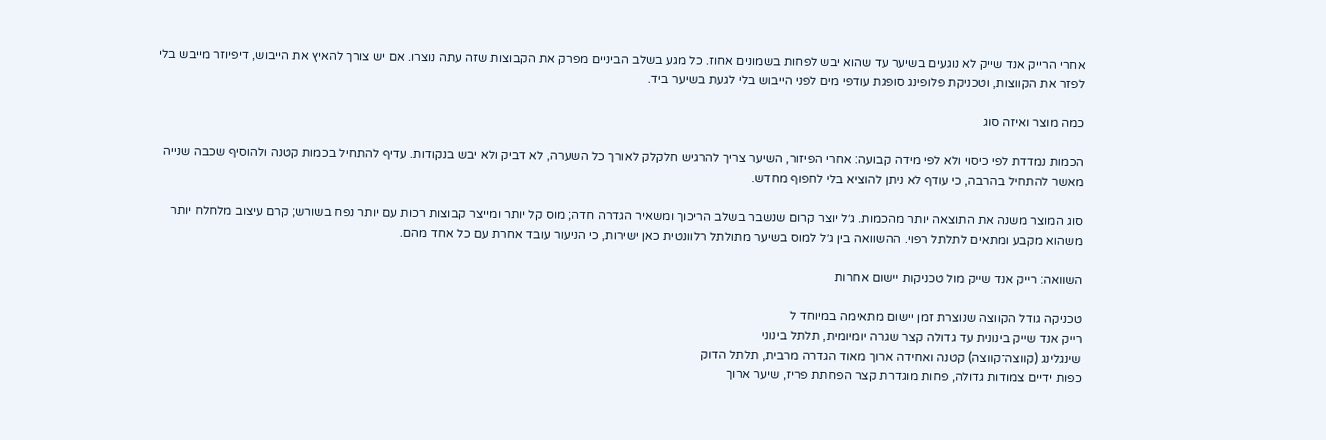אחרי הרייק אנד שייק לא נוגעים בשיער עד שהוא יבש לפחות בשמונים אחוז. כל מגע בשלב הביניים מפרק את הקבוצות שזה עתה נוצרו. אם יש צורך להאיץ את הייבוש, דיפיוזר מייבש בלי לפזר את הקווצות, וטכניקת פלופינג סופגת עודפי מים לפני הייבוש בלי לגעת בשיער ביד.

כמה מוצר ואיזה סוג

הכמות נמדדת לפי כיסוי ולא לפי מידה קבועה: אחרי הפיזור, השיער צריך להרגיש חלקלק לאורך כל השערה, לא דביק ולא יבש בנקודות. עדיף להתחיל בכמות קטנה ולהוסיף שכבה שנייה מאשר להתחיל בהרבה, כי עודף לא ניתן להוציא בלי לחפוף מחדש.

סוג המוצר משנה את התוצאה יותר מהכמות. ג׳ל יוצר קרום שנשבר בשלב הריכוך ומשאיר הגדרה חדה; מוס קל יותר ומייצר קבוצות רכות עם יותר נפח בשורש; קרם עיצוב מלחלח יותר משהוא מקבע ומתאים לתלתל רפוי. ההשוואה בין ג׳ל למוס בשיער מתולתל רלוונטית כאן ישירות, כי הניעור עובד אחרת עם כל אחד מהם.

השוואה: רייק אנד שייק מול טכניקות יישום אחרות

טכניקה גודל הקווצה שנוצרת זמן יישום מתאימה במיוחד ל
רייק אנד שייק בינונית עד גדולה קצר שגרה יומיומית, תלתל בינוני
שינגלינג (קווצה־קווצה) קטנה ואחידה ארוך מאוד הגדרה מרבית, תלתל הדוק
כפות ידיים צמודות גדולה, פחות מוגדרת קצר הפחתת פריז, שיער ארוך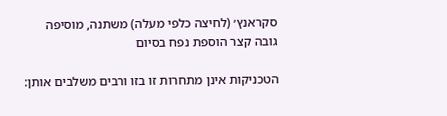סקראנץ׳ (לחיצה כלפי מעלה) משתנה, מוסיפה גובה קצר הוספת נפח בסיום

הטכניקות אינן מתחרות זו בזו ורבים משלבים אותן: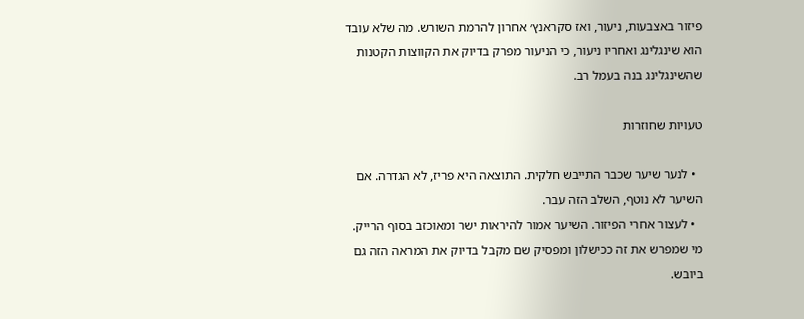פיזור באצבעות, ניעור, ואז סקראנץ׳ אחרון להרמת השורש. מה שלא עובד הוא שינגלינג ואחריו ניעור, כי הניעור מפרק בדיוק את הקווצות הקטנות שהשינגלינג בנה בעמל רב.

טעויות שחוזרות

  • לנער שיער שכבר התייבש חלקית. התוצאה היא פריז, לא הגדרה. אם השיער לא נוטף, השלב הזה עבר.
  • לעצור אחרי הפיזור. השיער אמור להיראות ישר ומאוכזב בסוף הרייק. מי שמפרש את זה ככישלון ומפסיק שם מקבל בדיוק את המראה הזה גם ביובש.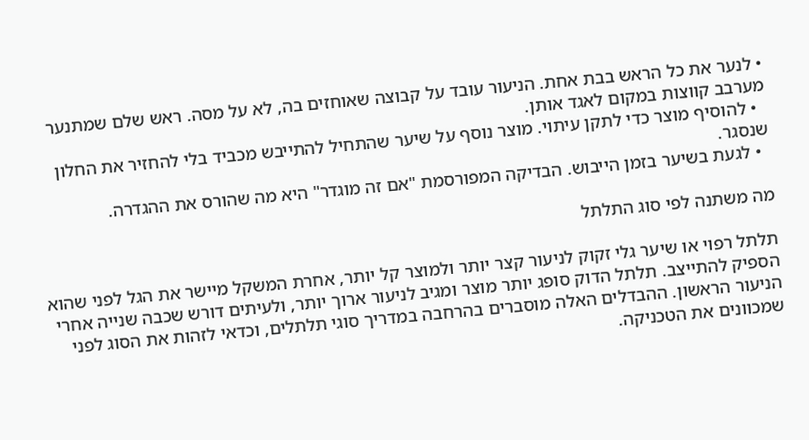• לנער את כל הראש בבת אחת. הניעור עובד על קבוצה שאוחזים בה, לא על מסה. ראש שלם שמתנער מערבב קווצות במקום לאגד אותן.
  • להוסיף מוצר כדי לתקן עיתוי. מוצר נוסף על שיער שהתחיל להתייבש מכביד בלי להחזיר את החלון שנסגר.
  • לגעת בשיער בזמן הייבוש. הבדיקה המפורסמת "אם זה מוגדר" היא מה שהורס את ההגדרה.

מה משתנה לפי סוג התלתל

תלתל רפוי או שיער גלי זקוק לניעור קצר יותר ולמוצר קל יותר, אחרת המשקל מיישר את הגל לפני שהוא הספיק להתייצב. תלתל הדוק סופג יותר מוצר ומגיב לניעור ארוך יותר, ולעיתים דורש שכבה שנייה אחרי הניעור הראשון. ההבדלים האלה מוסברים בהרחבה במדריך סוגי תלתלים, וכדאי לזהות את הסוג לפני שמכוונים את הטכניקה.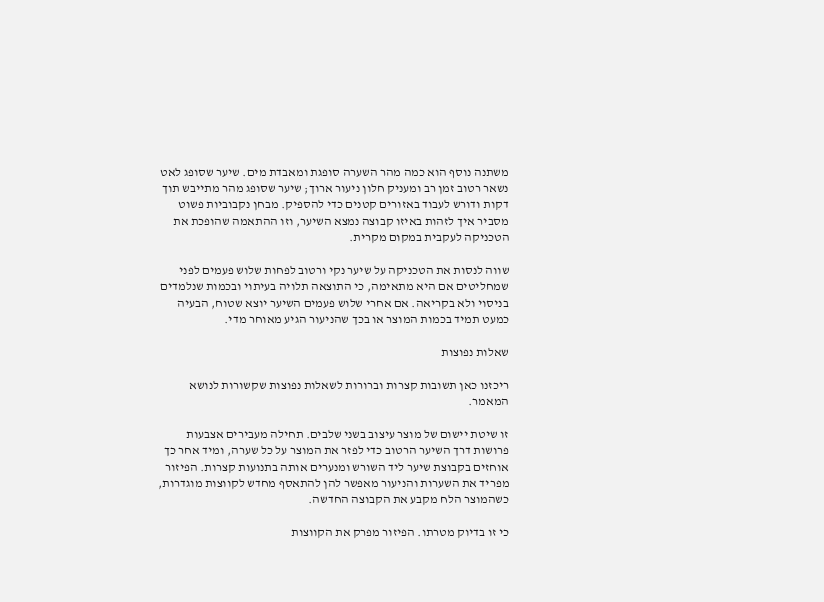משתנה נוסף הוא כמה מהר השערה סופגת ומאבדת מים. שיער שסופג לאט נשאר רטוב זמן רב ומעניק חלון ניעור ארוך; שיער שסופג מהר מתייבש תוך דקות ודורש לעבוד באזורים קטנים כדי להספיק. מבחן נקבוביות פשוט מסביר איך לזהות באיזו קבוצה נמצא השיער, וזו ההתאמה שהופכת את הטכניקה לעקבית במקום מקרית.

שווה לנסות את הטכניקה על שיער נקי ורטוב לפחות שלוש פעמים לפני שמחליטים אם היא מתאימה, כי התוצאה תלויה בעיתוי ובכמות שנלמדים בניסוי ולא בקריאה. אם אחרי שלוש פעמים השיער יוצא שטוח, הבעיה כמעט תמיד בכמות המוצר או בכך שהניעור הגיע מאוחר מדי.

שאלות נפוצות

ריכזנו כאן תשובות קצרות וברורות לשאלות נפוצות שקשורות לנושא המאמר.

זו שיטת יישום של מוצר עיצוב בשני שלבים. תחילה מעבירים אצבעות פרושות דרך השיער הרטוב כדי לפזר את המוצר על כל שערה, ומיד אחר כך אוחזים בקבוצת שיער ליד השורש ומנערים אותה בתנועות קצרות. הפיזור מפריד את השערות והניעור מאפשר להן להתאסף מחדש לקווצות מוגדרות, כשהמוצר הלח מקבע את הקבוצה החדשה.

כי זו בדיוק מטרתו. הפיזור מפרק את הקווצות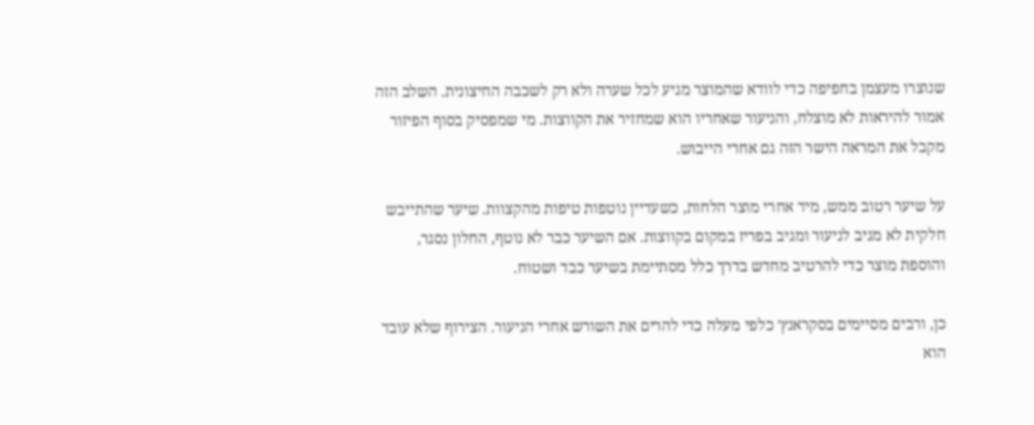שנוצרו מעצמן בחפיפה כדי לוודא שהמוצר מגיע לכל שערה ולא רק לשכבה החיצונית. השלב הזה אמור להיראות לא מוצלח, והניעור שאחריו הוא שמחזיר את הקווצות. מי שמפסיק בסוף הפיזור מקבל את המראה הישר הזה גם אחרי הייבוש.

על שיער רטוב ממש, מיד אחרי מוצר הלחות, כשעדיין נוטפות טיפות מהקצוות. שיער שהתייבש חלקית לא מגיב לניעור ומגיב בפריז במקום בקווצות. אם השיער כבר לא נוטף, החלון נסגר, והוספת מוצר כדי להרטיב מחדש בדרך כלל מסתיימת בשיער כבד ושטוח.

כן, ורבים מסיימים בסקראנץ׳ כלפי מעלה כדי להרים את השורש אחרי הניעור. הצירוף שלא עובד הוא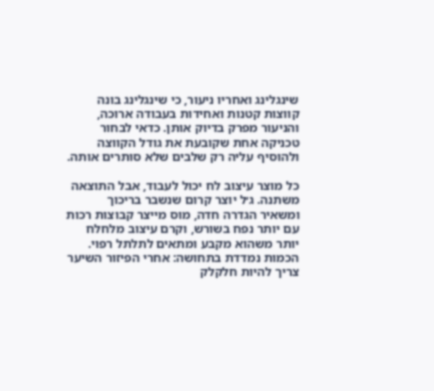שינגלינג ואחריו ניעור, כי שינגלינג בונה קווצות קטנות ואחידות בעבודה ארוכה, והניעור מפרק בדיוק אותן. כדאי לבחור טכניקה אחת שקובעת את גודל הקווצה ולהוסיף עליה רק שלבים שלא סותרים אותה.

כל מוצר עיצוב לח יכול לעבוד, אבל התוצאה משתנה. ג׳ל יוצר קרום שנשבר בריכוך ומשאיר הגדרה חדה, מוס מייצר קבוצות רכות עם יותר נפח בשורש, וקרם עיצוב מלחלח יותר משהוא מקבע ומתאים לתלתל רפוי. הכמות נמדדת בתחושה: אחרי הפיזור השיער צריך להיות חלקלק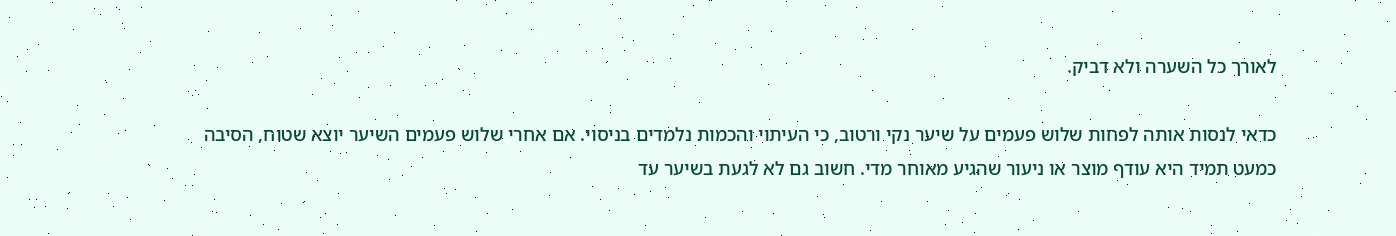לאורך כל השערה ולא דביק.

כדאי לנסות אותה לפחות שלוש פעמים על שיער נקי ורטוב, כי העיתוי והכמות נלמדים בניסוי. אם אחרי שלוש פעמים השיער יוצא שטוח, הסיבה כמעט תמיד היא עודף מוצר או ניעור שהגיע מאוחר מדי. חשוב גם לא לגעת בשיער עד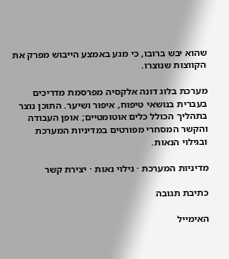שהוא יבש ברובו, כי מגע באמצע הייבוש מפרק את הקווצות שנוצרו.

מערכת בלוג דונה אלקסיה מפרסמת מדריכים בעברית בנושאי טיפוח, איפור ושיער. התוכן נוצר בתהליך הכולל כלים אוטומטיים; אופן העבודה והקשר המסחרי מפורטים במדיניות המערכת ובגילוי הנאות.

מדיניות המערכת · גילוי נאות · יצירת קשר

כתיבת תגובה

האימייל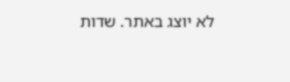לא יוצג באתר. שדות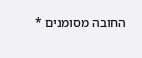החובה מסומנים *